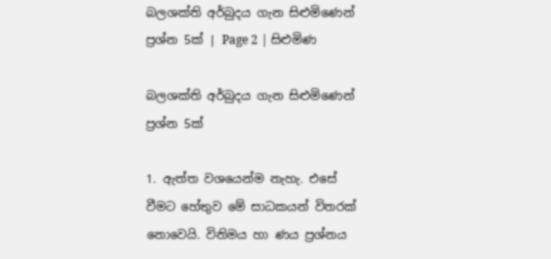බලශක්ති අර්බුදය ගැන සිළුමිණෙන් ප්‍රශ්න 5ක් | Page 2 | සිළුමිණ

බලශක්ති අර්බුදය ගැන සිළුමිණෙන් ප්‍රශ්න 5ක්

1. ඇත්ත වශයෙන්ම නැහැ. එසේ වීමට හේතුව මේ සාධකයන් විතරක් නොවෙයි. විනිමය හා ණය ප්‍රශ්නය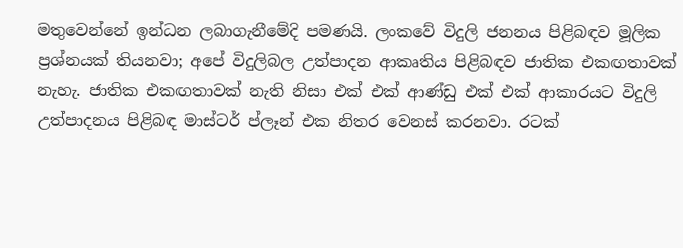මතුවෙන්නේ ඉන්ධන ලබාගැනීමේදි පමණයි. ලංකවේ විදුලි ජනනය පිළිබඳව මූලික ප්‍රශ්නයක් තියනවා; අපේ විදුලිබල උත්පාදන ආකෘතිය පිළිබඳව ජාතික එකඟතාවක් නැහැ. ජාතික එකඟතාවක් නැති නිසා එක් එක් ආණ්ඩු එක් එක් ආකාරයට විදුලි උත්පාදනය පිළිබඳ මාස්ටර් ප්ලෑන් එක නිතර වෙනස් කරනවා. රටක්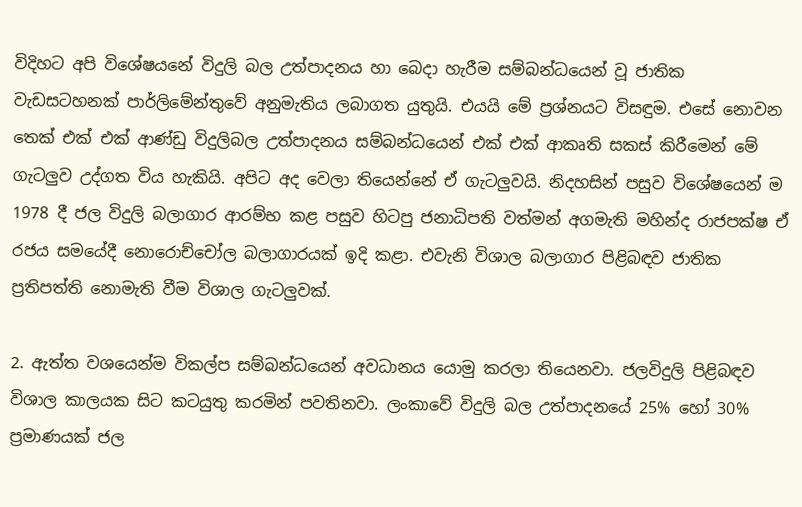විදිහට අපි විශේෂයනේ විදුලි බල උත්පාදනය හා බෙදා හැරීම සම්බන්ධයෙන් වූ ජාතික වැඩසටහනක් පාර්ලිමේන්තුවේ අනුමැතිය ලබාගත යුතුයි. එයයි මේ ප්‍රශ්නයට විසඳුම. එසේ නොවන තෙක් එක් එක් ආණ්ඩු විදුලිබල උත්පාදනය සම්බන්ධයෙන් එක් එක් ආකෘති සකස් කිරීමෙන් මේ ගැටලුව උද්ගත විය හැකියි. අපිට අද වෙලා තියෙන්නේ ඒ ගැටලුවයි. නිදහසින් පසුව විශේෂයෙන් ම 1978 දී ජල විදුලි බලාගාර ආරම්භ කළ පසුව හිටපු ජනාධිපති වත්මන් අගමැති මහින්ද රාජපක්ෂ ඒ රජය සමයේදී නොරොච්චෝල බලාගාරයක් ඉදි කළා. එවැනි විශාල බලාගාර පිළිබඳව ජාතික ප්‍රතිපත්ති නොමැති වීම විශාල ගැටලුවක්.

2. ඇත්ත වශයෙන්ම විකල්ප සම්බන්ධයෙන් අවධානය යොමු කරලා තියෙනවා. ජලවිදුලි පිළිබඳව විශාල කාලයක සිට කටයුතු කරමින් පවතිනවා. ලංකාවේ විදුලි බල උත්පාදනයේ 25% හෝ 30% ප්‍රමාණයක් ජල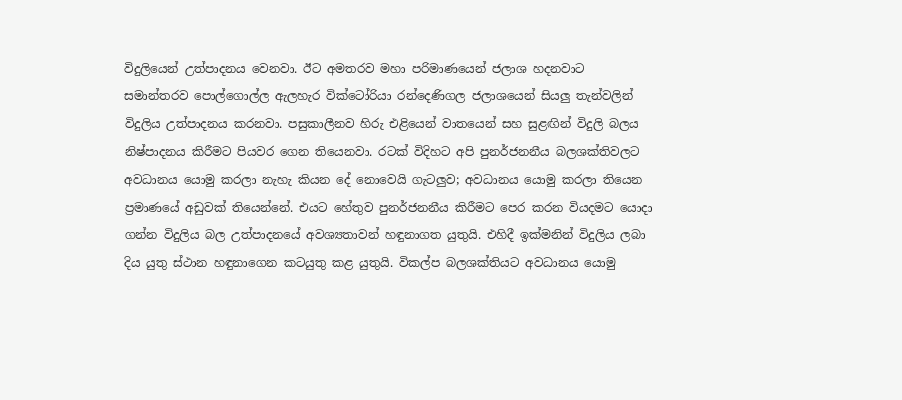විදුලියෙන් උත්පාදනය වෙනවා. ඊට අමතරව මහා පරිමාණයෙන් ජලාශ හදනවාට සමාන්තරව පොල්ගොල්ල ඇලහැර වික්ටෝරියා රන්දෙණිගල ජලාශයෙන් සියලු තැන්වලින් විදුලිය උත්පාදනය කරනවා. පසුකාලීනව හිරු එළියෙන් වාතයෙන් සහ සුළඟින් විදුලි බලය නිෂ්පාදනය කිරීමට පියවර ගෙන තියෙනවා. රටක් විදිහට අපි පුනර්ජනනීය බලශක්තිවලට අවධානය යොමු කරලා නැහැ කියන දේ නොවෙයි ගැටලුව; අවධානය යොමු කරලා තියෙන ප්‍රමාණයේ අඩුවක් තියෙන්නේ. එයට හේතුව පුනර්ජනනීය කිරීමට පෙර කරන වියදමට යොදා ගන්න විදුලිය බල උත්පාදනයේ අවශ්‍යතාවන් හඳුනාගත යුතුයි. එහිදී ඉක්මනින් විදුලිය ලබා දිය යුතු ස්ථාන හඳුනාගෙන කටයුතු කළ යුතුයි. විකල්ප බලශක්තියට අවධානය යොමු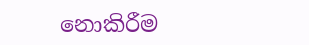නොකිරීම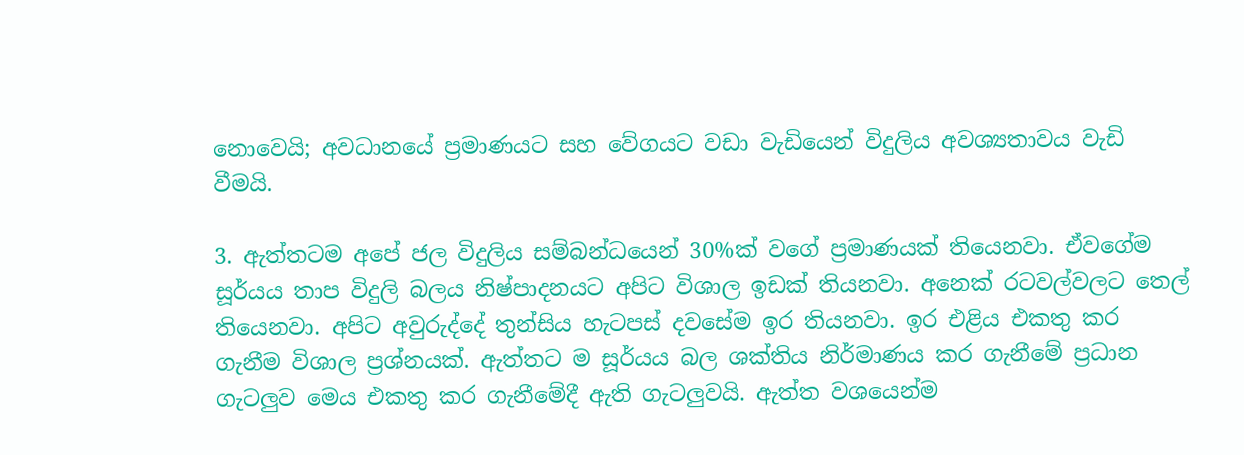නොවෙයි; අවධානයේ ප්‍රමාණයට සහ වේගයට වඩා වැඩියෙන් විදුලිය අවශ්‍යතාවය වැඩි වීමයි.

3. ඇත්තටම අපේ ජල විදුලිය සම්බන්ධයෙන් 30%ක් වගේ ප්‍රමාණයක් තියෙනවා. ඒවගේම සූර්යය තාප විදුලි බලය නිෂ්පාදනයට අපිට විශාල ඉඩක් තියනවා. අනෙක් රටවල්වලට තෙල් තියෙනවා. අපිට අවුරුද්දේ තුන්සිය හැටපස් දවසේම ඉර තියනවා. ඉර එළිය එකතු කර ගැනීම විශාල ප්‍රශ්නයක්. ඇත්තට ම සූර්යය බල ශක්තිය නිර්මාණය කර ගැනීමේ ප්‍රධාන ගැටලුව මෙය එකතු කර ගැනීමේදී ඇති ගැටලුවයි. ඇත්ත වශයෙන්ම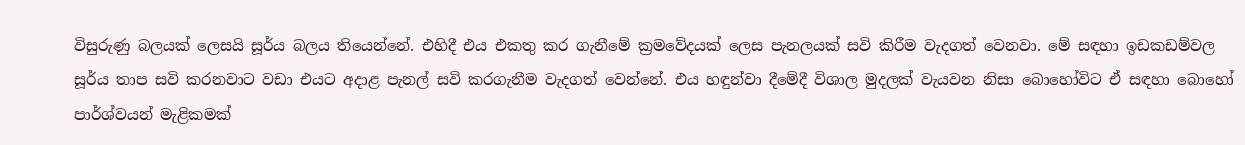විසුරුණු බලයක් ලෙසයි සූර්ය බලය තියෙන්නේ. එහිදී එය එකතු කර ගැනීමේ ක්‍රමවේදයක් ලෙස පැනලයක් සවි කිරීම වැදගත් වෙනවා. මේ සඳහා ඉඩකඩම්වල සූර්ය තාප සවි කරනවාට වඩා එයට අදාළ පැනල් සවි කරගැනීම වැදගත් වෙන්නේ. එය හඳුන්වා දීමේදී විශාල මුදලක් වැයවන නිසා බොහෝවිට ඒ සඳහා බොහෝ පාර්ශ්වයන් මැළිකමක්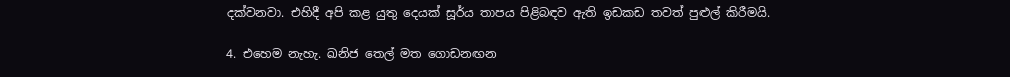දක්වනවා. එහිදී අපි කළ යුතු දෙයක් සූර්ය තාපය පිළිබඳව ඇති ඉඩකඩ තවත් පුළුල් කිරීමයි.

4. එහෙම නැහැ. ඛනිජ තෙල් මත ගොඩනඟන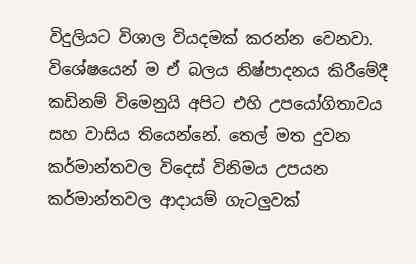විදුලියට විශාල වියදමක් කරන්න වෙනවා. විශේෂයෙන් ම ඒ බලය නිෂ්පාදනය කිරීමේදී කඩිනම් විමෙනුයි අපිට එහි උපයෝගිතාවය සහ වාසිය තියෙන්නේ. තෙල් මත දුවන කර්මාන්තවල විදෙස් විනිමය උපයන කර්මාන්තවල ආදායම් ගැටලුවක්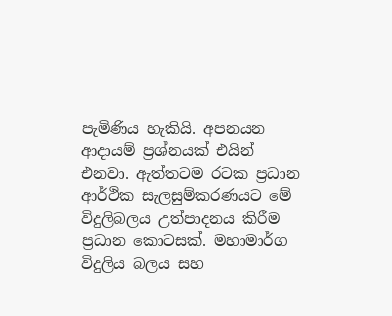පැමිණිය හැකියි. අපනයන ආදායම් ප්‍රශ්නයක් එයින් එනවා. ඇත්තටම රටක ප්‍රධාන ආර්ථික සැලසුම්කරණයට මේ විදුලිබලය උත්පාදනය කිරීම ප්‍රධාන කොටසක්. මහාමාර්ග විදුලිය බලය සහ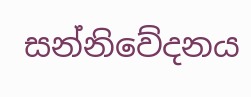සන්නිවේදනය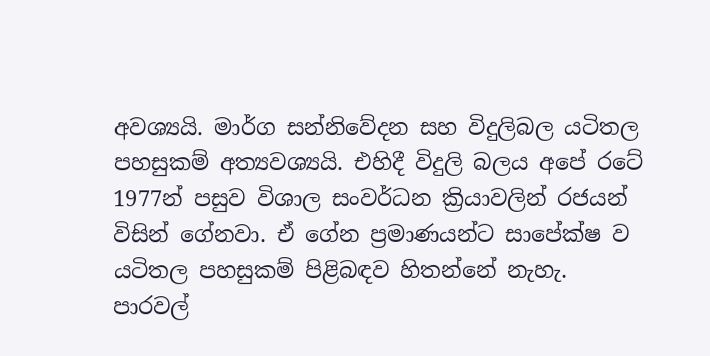අවශ්‍යයි. මාර්ග සන්නිවේදන සහ විදුලිබල යටිතල පහසුකම් අත්‍යවශ්‍යයි. එහිදී විදුලි බලය අපේ රටේ 1977න් පසුව විශාල සංවර්ධන ක්‍රියාවලින් රජයන් විසින් ගේනවා. ඒ ගේන ප්‍රමාණයන්ට සාපේක්ෂ ව යටිතල පහසුකම් පිළිබඳව හිතන්නේ නැහැ. පාරවල්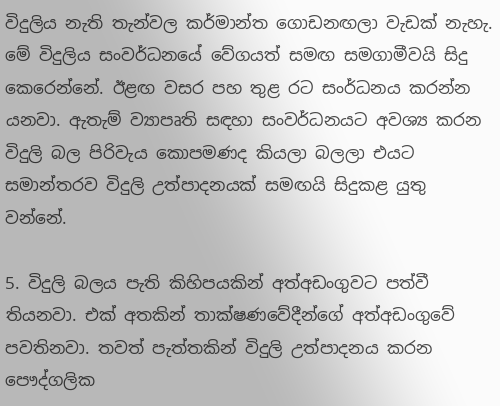විදුලිය නැති තැන්වල කර්මාන්ත ගොඩනඟලා වැඩක් නැහැ. මේ විදුලිය සංවර්ධනයේ වේගයත් සමඟ සමගාමීවයි සිදු කෙරෙන්නේ. ඊළඟ වසර පහ තුළ රට සංර්ධනය කරන්න යනවා. ඇතැම් ව්‍යාපෘති සඳහා සංවර්ධනයට අවශ්‍ය කරන විදුලි බල පිරිවැය කොපමණද කියලා බලලා එයට සමාන්තරව විදුලි උත්පාදනයක් සමඟයි සිදුකළ යුතු වන්නේ.

5. විදුලි බලය පැති කිහිපයකින් අත්අඩංගුවට පත්වී තියනවා. එක් අතකින් තාක්ෂණවේදීන්ගේ අත්අඩංගුවේ පවතිනවා. තවත් පැත්තකින් විදුලි උත්පාදනය කරන පෞද්ගලික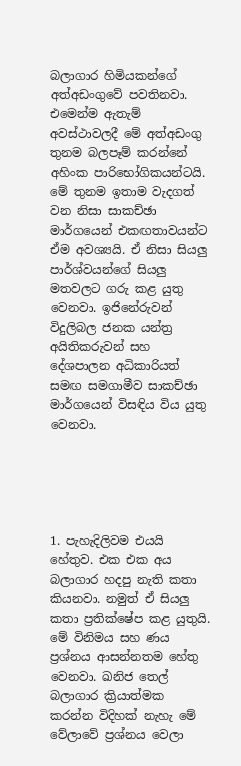බලාගාර හිමියකන්ගේ අත්අඩංගුවේ පවතිනවා. එමෙන්ම ඇතැම් අවස්ථාවලදී මේ අත්අඩංගු තුනම බලපෑම් කරන්නේ අහිංක පාරිභෝගිකයන්ටයි. මේ තුනම ඉතාම වැදගත් වන නිසා සාකච්ඡා මාර්ගයෙන් එකඟතාවයන්ට ඒම අවශ්‍යයි. ඒ නිසා සියලු පාර්ශ්වයන්ගේ සියලු මතවලට ගරු කළ යුතු වෙනවා. ඉජිනේරුවන් විදුලිබල ජනක යන්ත්‍ර අයිතිකරුවන් සහ දේශපාලන අධිකාරියත් සමඟ සමගාමීව සාකච්ඡා මාර්ගයෙන් විසඳිය විය යුතු වෙනවා.





1. පැහැදිලිවම එයයි හේතුව. එක එක අය බලාගාර හදපු නැති කතා කියනවා. නමුත් ඒ සියලු කතා ප්‍රතික්ෂේප කළ යුතුයි. මේ විනිමය සහ ණය ප්‍රශ්නය ආසන්නතම හේතු වෙනවා. ඛනිජ තෙල් බලාගාර ක්‍රියාත්මක කරන්න විදිහක් නැහැ මේ වේලාවේ ප්‍රශ්නය වෙලා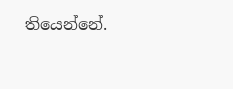තියෙන්නේ.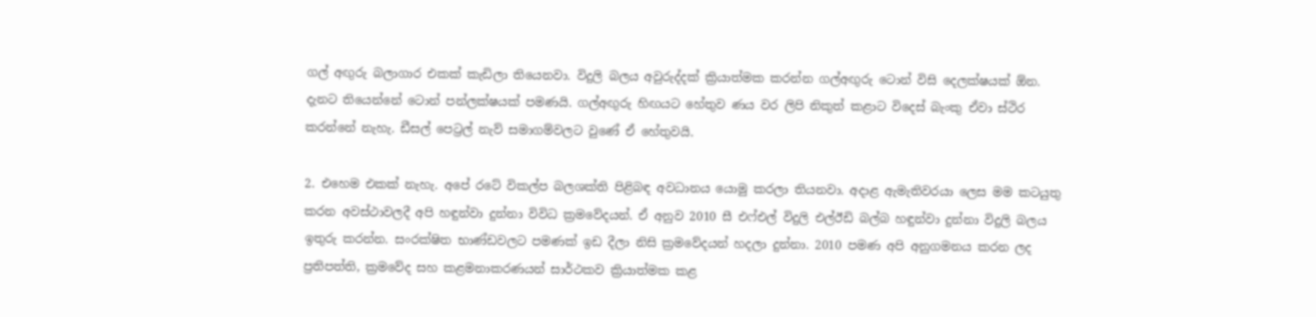ගල් අඟුරු බලාගාර එකක් කැඩිලා තියෙනවා. විදුලි බලය අවුරුද්දක් ක්‍රියාත්මක කරන්න ගල්අඟුරු ටොන් විසි දෙලක්ෂයක් ඕන. දැනට තියෙන්නේ ටොන් පන්ලක්ෂයක් පමණයි. ගල්අඟුරු හිඟයට හේතුව ණය වර ලිපි නිකුත් කළාට විදෙස් බැංකු ඒවා ස්ථිර කරන්නේ නැහැ. ඩීසල් පෙට්‍රල් නැව් සමාගම්වලට වුණේ ඒ හේතුවයි.

2. එහෙම එකක් නැහැ. අපේ රටේ විකල්ප බලශක්ති පිළිබඳ අවධානය යොමු කරලා තියනවා. අදාළ ඇමැතිවරයා ලෙස මම කටයුතු කරන අවස්ථාවලදී අපි හඳුන්වා දුන්නා විවිධ ක්‍රමවේදයන්. ඒ අනුව 2010 සී එෆ්එල් විදුලි එල්ඊඩි බල්බ හඳුන්වා දුන්නා විදුලි බලය ඉතුරු කරන්න. සංරක්ෂිත භාණ්ඩවලට පමණක් ඉඩ දීලා නිසි ක්‍රමවේදයන් හදලා දුන්නා. 2010 පමණ අපි අනුගමනය කරන ලද ප්‍රතිපත්ති, ක්‍රමවේද සහ කළමනාකරණයන් සාර්ථකව ක්‍රියාත්මක කළ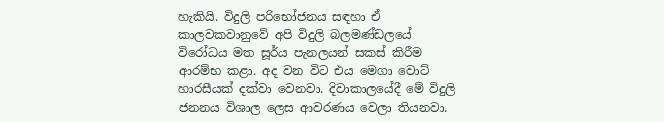හැකියි. විදුලි පරිභෝජනය සඳහා ඒ කාලවකවානුවේ අපි විදුලි බලමණ්ඩලයේ විරෝධය මත සූර්ය පැනලයන් සකස් කිරීම ආරම්භ කළා. අද වන විට එය මෙගා වොට් හාරසීයක් දක්වා වෙනවා. දිවාකාලයේදී මේ විදුලි ජනනය විශාල ලෙස ආවරණය වෙලා තියනවා.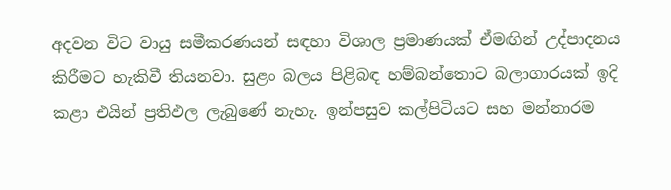අදවන විට වායු සමීකරණයන් සඳහා විශාල ප්‍රමාණයක් ඒමඟින් උද්පාදනය කිරීමට හැකිවී තියනවා. සුළං බලය පිළිබඳ හම්බන්තොට බලාගාරයක් ඉදි කළා එයින් ප්‍රතිඵල ලැබුණේ නැහැ. ඉන්පසුව කල්පිටියට සහ මන්නාරම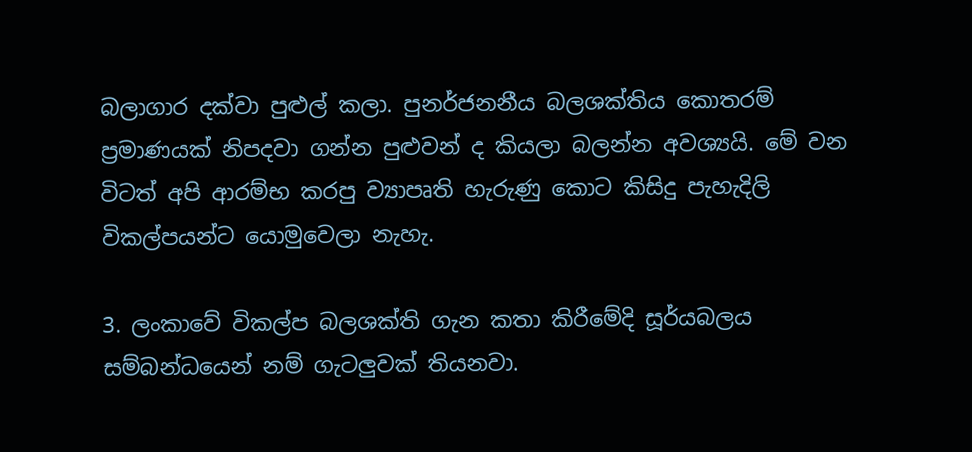බලාගාර දක්වා පුළුල් කලා. පුනර්ජනනීය බලශක්තිය කොතරම් ප්‍රමාණයක් නිපදවා ගන්න පුළුවන් ද කියලා බලන්න අවශ්‍යයි. මේ වන විටත් අපි ආරම්භ කරපු ව්‍යාපෘති හැරුණු කොට කිසිදු පැහැදිලි විකල්පයන්ට යොමුවෙලා නැහැ.

3. ලංකාවේ විකල්ප බලශක්ති ගැන කතා කිරීමේදි සූර්යබලය සම්බන්ධයෙන් නම් ගැටලුවක් තියනවා.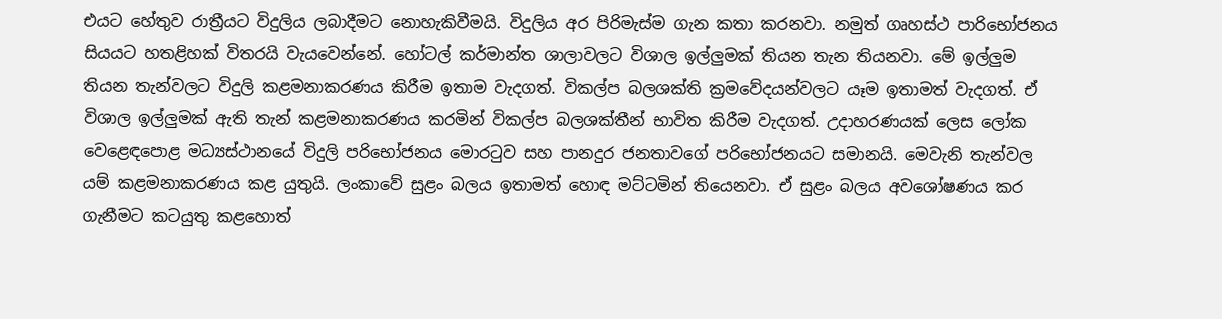එයට හේතුව රාත්‍රීයට විදුලිය ලබාදීමට නොහැකිවීමයි. විදුලිය අර පිරිමැස්ම ගැන කතා කරනවා. නමුත් ගෘහස්ථ පාරිභෝජනය සියයට හතළිහක් විතරයි වැයවෙන්නේ. හෝටල් කර්මාන්ත ශාලාවලට විශාල ඉල්ලුමක් තියන තැන තියනවා. මේ ඉල්ලුම තියන තැන්වලට විදුලි කළමනාකරණය කිරීම ඉතාම වැදගත්. විකල්ප බලශක්ති ක්‍රමවේදයන්වලට යෑම ඉතාමත් වැදගත්. ඒ විශාල ඉල්ලුමක් ඇති තැන් කළමනාකරණය කරමින් විකල්ප බලශක්තීන් භාවිත කිරීම වැදගත්. උදාහරණයක් ලෙස ලෝක වෙළෙඳපොළ මධ්‍යස්ථානයේ විදුලි පරිභෝජනය මොරටුව සහ පානදුර ජනතාවගේ පරිභෝජනයට සමානයි. මෙවැනි තැන්වල යම් කළමනාකරණය කළ යුතුයි. ලංකාවේ සුළං බලය ඉතාමත් හොඳ මට්ටමින් තියෙනවා. ඒ සුළං බලය අවශෝෂණය කර ගැනීමට කටයුතු කළහොත්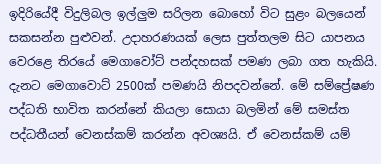ඉදිරියේදී විදුලිබල ඉල්ලුම සරිලන බොහෝ විට සුළං බලයෙන් සකසන්න පුළුවන්. උදාහරණයක් ලෙස පුත්තලම සිට යාපනය වෙරළෙ තිරයේ මෙගාවෝට් පන්දහසක් පමණ ලබා ගත හැකියි. දැනට මෙගාවොට් 2500ක් පමණයි නිපදවන්නේ. මේ සම්ප්‍රේෂණ පද්ධති භාවිත කරන්නේ කියලා සොයා බලමින් මේ සමස්ත පද්ධතීයන් වෙනස්කම් කරන්න අවශ්‍යයි. ඒ වෙනස්කම් යම්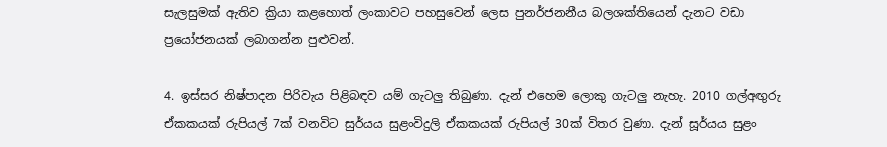සැලසුමක් ඇතිව ක්‍රියා කළහොත් ලංකාවට පහසුවෙන් ලෙස පුනර්ජනනීය බලශක්තියෙන් දැනට වඩා ප්‍රයෝජනයක් ලබාගන්න පුළුවන්.

4. ඉස්සර නිෂ්පාදන පිරිවැය පිළිබඳව යම් ගැටලු තිබුණා. දැන් එහෙම ලොකු ගැටලු නැහැ. 2010 ගල්අඟුරු ඒකකයක් රුපියල් 7ක් වනවිට සුර්යය සුළංවිදුලි ඒකකයක් රුපියල් 30ක් විතර වුණා. දැන් සූර්යය සුළං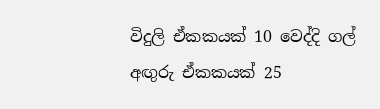විදුලි ඒකකයක් 10 වෙද්දි ගල් අඟුරු ඒකකයක් 25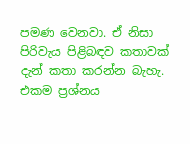පමණ වෙනවා. ඒ නිසා පිරිවැය පිළිබඳව කතාවක් දැන් කතා කරන්න බැහැ. එකම ප්‍රශ්නය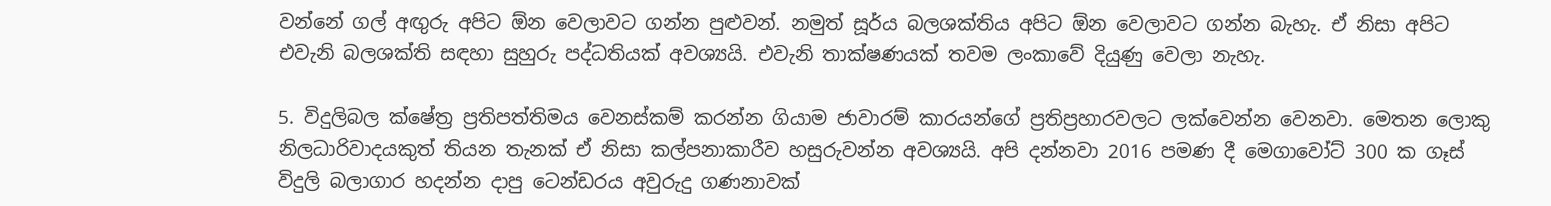වන්නේ ගල් අඟුරු අපිට ඕන වෙලාවට ගන්න පුළුවන්. නමුත් සූර්ය බලශක්තිය අපිට ඕන වෙලාවට ගන්න බැහැ. ඒ නිසා අපිට එවැනි බලශක්ති සඳහා සුහුරු පද්ධතියක් අවශ්‍යයි. එවැනි තාක්ෂණයක් තවම ලංකාවේ දියුණු වෙලා නැහැ.

5. විදුලිබල ක්ෂේත්‍ර ප්‍රතිපත්තිමය වෙනස්කම් කරන්න ගියාම ජාවාරම් කාරයන්ගේ ප්‍රතිප්‍රහාරවලට ලක්වෙන්න වෙනවා. මෙතන ලොකු නිලධාරිවාදයකුත් තියන තැනක් ඒ නිසා කල්පනාකාරීව හසුරුවන්න අවශ්‍යයි. අපි දන්නවා 2016 පමණ දී මෙගාවෝට් 300 ක ගෑස් විදුලි බලාගාර හදන්න දාපු ටෙන්ඩරය අවුරුදු ගණනාවක්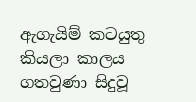ඇගැයිම් කටයුතු කියලා කාලය ගතවුණා සිදුවූ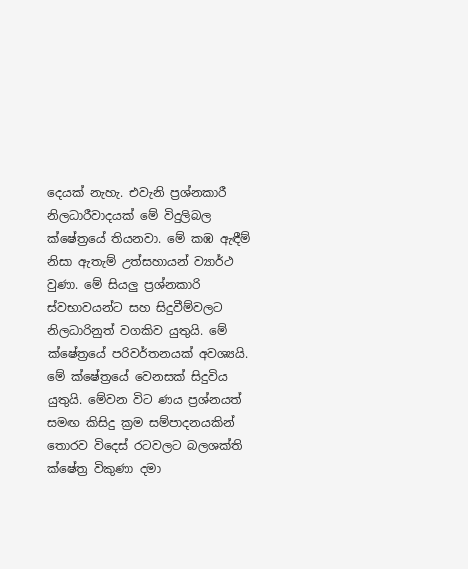දෙයක් නැහැ. එවැනි ප්‍රශ්නකාරී නිලධාරීවාදයක් මේ විදුලිබල ක්ෂේත්‍රයේ තියනවා. මේ කඹ ඇඳීම් නිසා ඇතැම් උත්සහායන් ව්‍යාර්ථ වුණා. මේ සියලු ප්‍රශ්නකාරි ස්වභාවයන්ට සහ සිදුවීම්වලට නිලධාරිනුත් වගකිව යුතුයි. මේ ක්ෂේත්‍රයේ පරිවර්තනයක් අවශ්‍යයි. මේ ක්ෂේත්‍රයේ වෙනසක් සිදුවිය යුතුයි. මේවන විට ණය ප්‍රශ්නයත් සමඟ කිසිදු ක්‍රම සම්පාදනයකින් තොරව විදෙස් රටවලට බලශක්ති ක්ෂේත්‍ර විකුණා දමා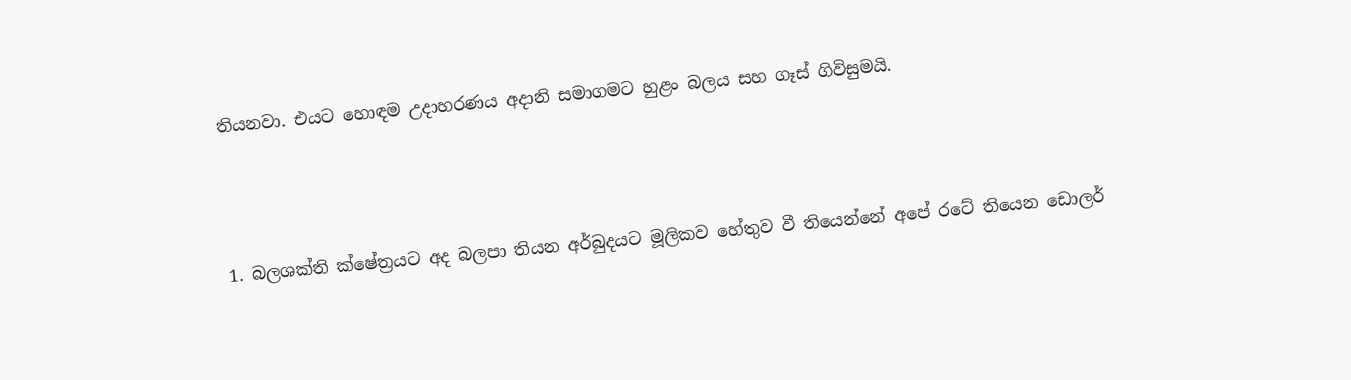තියනවා. එයට හොඳම උදාහරණය අදානි සමාගමට හුළං බලය සහ ගෑස් ගිවිසුමයි.



1. බලශක්ති ක්ෂේත්‍රයට අද බලපා තියන අර්බුදයට මූලිකව හේතුව වී තියෙන්නේ අපේ රටේ තියෙන ඩොලර්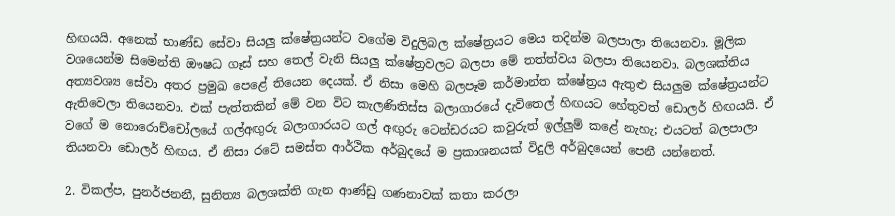හිඟයයි. අනෙක් භාණ්ඩ සේවා සියලු ක්ෂේත්‍රයන්ට වගේම විදුලිබල ක්ෂේත්‍රයට මෙය තදින්ම බලපාලා තියෙනවා. මූලික වශයෙන්ම සිමෙන්ති ඖෂධ ගෑස් සහ තෙල් වැනි සියලු ක්ෂේත්‍රවලට බලපා මේ තත්ත්වය බලපා තියෙනවා. බලශක්තිය අත්‍යවශ්‍ය සේවා අතර ප්‍රමුඛ පෙළේ තියෙන දෙයක්. ඒ නිසා මෙහි බලපෑම කර්මාන්ත ක්ෂේත්‍රය ඇතුළු සියලුම ක්ෂේත්‍රයන්ට ඇතිවෙලා තියෙනවා. එක් පැත්තකින් මේ වන විට කැලණිතිස්ස බලාගාරයේ දැවිතෙල් හිඟයට හේතුවත් ඩොලර් හිඟයයි. ඒ වගේ ම නොරොච්චෝලයේ ගල්අඟුරු බලාගාරයට ගල් අඟුරු ටෙන්ඩරයට කවුරුත් ඉල්ලුම් කළේ නැහැ; එයටත් බලපාලා තියනවා ඩොලර් හිඟය. ඒ නිසා රටේ සමස්ත ආර්ථික අර්බුදයේ ම ප්‍රකාශනයක් විදුලි අර්බුදයෙන් පෙනී යන්නෙත්.

2. විකල්ප, පුනර්ජනනී, සුනිත්‍ය බලශක්ති ගැන ආණ්ඩු ගණනාවක් කතා කරලා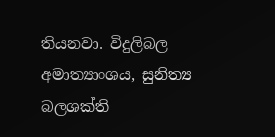තියනවා. විදුලිබල අමාත්‍යාංශය, සුනිත්‍ය බලශක්ති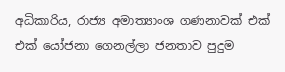අධිකාරිය, රාජ්‍ය අමාත්‍යාංශ ගණනාවක් එක් එක් යෝජනා ගෙනල්ලා ජනතාව පුදුම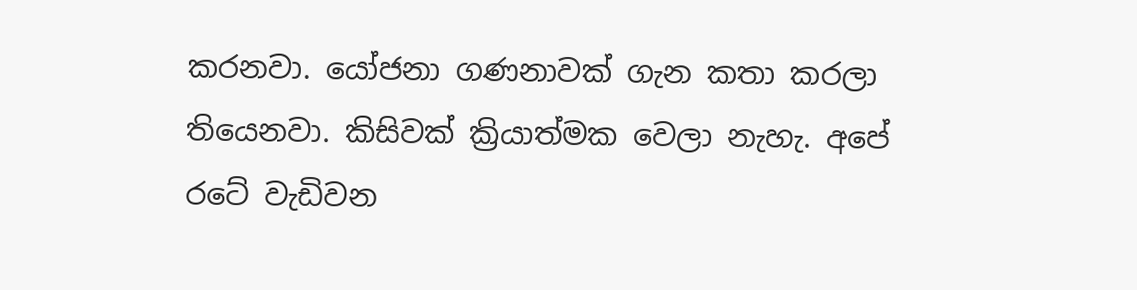කරනවා. යෝජනා ගණනාවක් ගැන කතා කරලා තියෙනවා. කිසිවක් ක්‍රියාත්මක වෙලා නැහ‍ැ. අපේ රටේ වැඩිවන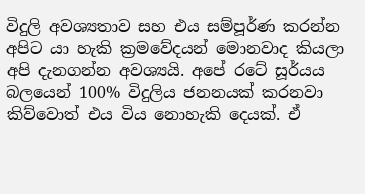විදුලි අවශ්‍යතාව සහ එය සම්පූර්ණ කරන්න අපිට යා හැකි ක්‍රමවේදයන් මොනවාද කියලා අපි දැනගන්න අවශ්‍යයි. අපේ රටේ සූර්යය බලයෙන් 100% විදුලිය ජනනයක් කරනවා කිව්වොත් එය විය නොහැකි දෙයක්. ඒ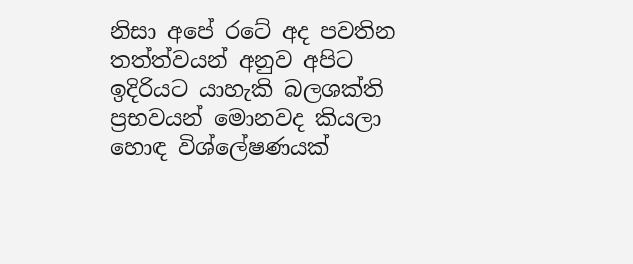නිසා අපේ රටේ අද පවතින තත්ත්වයන් අනුව අපිට ඉදිරියට යාහැකි බලශක්ති ප්‍රභවයන් මොනවද කියලා හොඳ විශ්ලේෂණයක්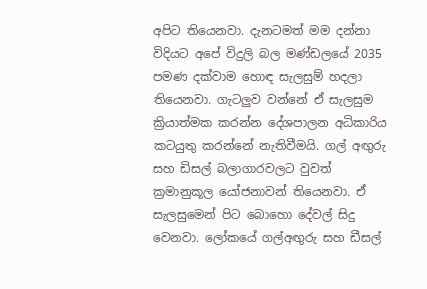අපිට තියෙනවා. දැනටමත් මම දන්නා විදියට අපේ විදුලි බල මණ්ඩලයේ 2035 පමණ දක්වාම හොඳ සැලසුම් හදලා තියෙනවා. ගැටලුව වන්නේ ඒ සැලසුම ක්‍රියාත්මක කරන්න දේශපාලන අධිකාරිය කටයුතු කරන්නේ නැතිවීමයි. ගල් අඟුරු සහ ඩිසල් බලාගාරවලට වුවත් ක්‍රමානුකූල යෝජනාවන් තියෙනවා. ඒ සැලසුමෙන් පිට බොහො දේවල් සිදු වෙනවා. ලෝකයේ ගල්අඟුරු සහ ඩීසල්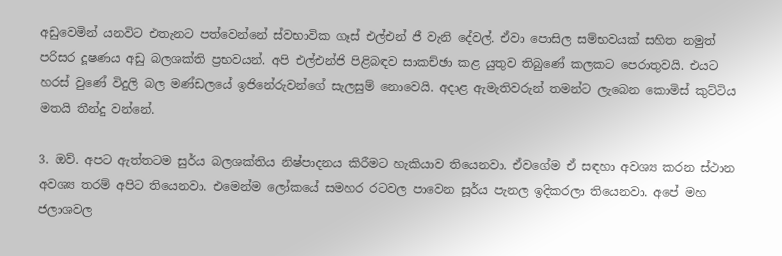අඩුවෙමින් යනවිට එතැනට පත්වෙන්නේ ස්වභාවික ගෑස් එල්එන් ජී වැනි දේවල්. ඒවා පොසිල සම්භවයක් සහිත නමුත් පරිසර දූෂණය අඩු බලශක්ති ප්‍රභවයන්. අපි එල්එන්ජි පිළිබඳව සාකච්ඡා කළ යුතුව තිබුණේ කලකට පෙරාතුවයි. එයට හරස් වුණේ විදුලි බල මණ්ඩලයේ ඉජිනේරුවන්ගේ සැලසුම් නොවෙයි. අදාළ ඇමැතිවරුන් තමන්ට ලැබෙන කොමිස් කුට්ටිය මතයි තීන්දු වන්නේ.

3. ඔව්. අපට ඇත්තටම සුර්ය බලශක්තිය නිෂ්පාදනය කිරීමට හැකියාව තියෙනවා. ඒවගේම ඒ සඳහා අවශ්‍ය කරන ස්ථාන අවශ්‍ය තරම් අපිට තියෙනවා. එමෙන්ම ලෝකයේ සමහර රටවල පාවෙන සූර්ය පැනල ඉදිකරලා තියෙනවා. අපේ මහ ජලාශවල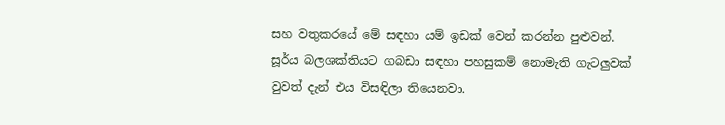සහ වතුකරයේ මේ සඳහා යම් ඉඩක් වෙන් කරන්න පුළුවන්. සූර්ය බලශක්තියට ගබඩා සඳහා පහසුකම් නොමැති ගැටලුවක් වුවත් දැන් එය විසඳිලා තියෙනවා.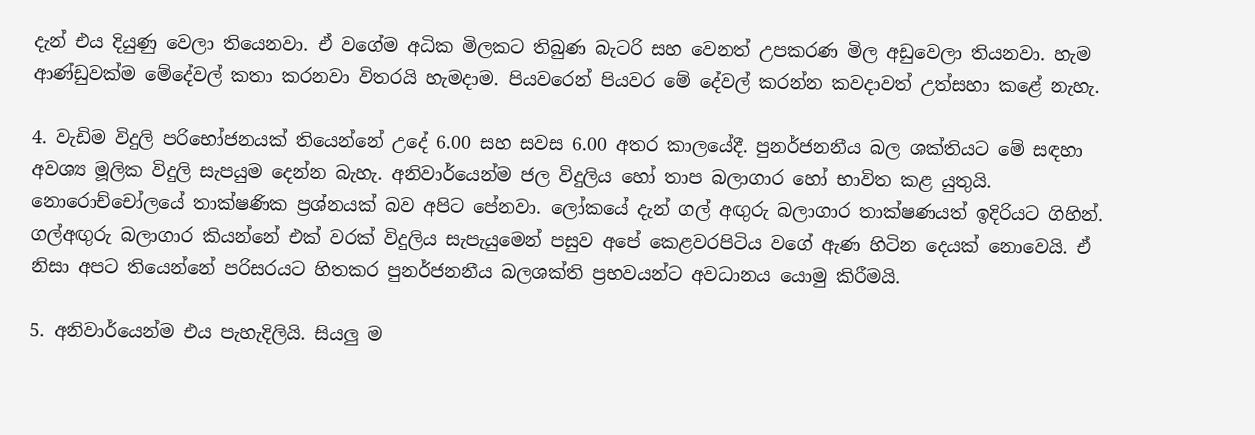දැන් එය දියුණු වෙලා තියෙනවා. ඒ වගේම අධික මිලකට තිබුණ බැටරි සහ වෙනත් උපකරණ මිල අඩුවෙලා තියනවා. හැම ආණ්ඩුවක්ම මේදේවල් කතා කරනවා විතරයි හැමදාම. පියවරෙන් පියවර මේ දේවල් කරන්න කවදාවත් උත්සහා කළේ නැහැ.

4. වැඩිම විදුලි පරිභෝජනයක් තියෙන්නේ උදේ 6.00 සහ සවස 6.00 අතර කාලයේදී. පුනර්ජනනීය බල ශක්තියට මේ සඳහා අවශ්‍ය මූලික විදුලි සැපයුම දෙන්න බැහැ. අනිවාර්යෙන්ම ජල විදුලිය හෝ තාප බලාගාර හෝ භාවිත කළ යුතුයි. නොරොච්චෝලයේ තාක්ෂණික ප්‍රශ්නයක් බව අපිට පේනවා. ලෝකයේ දැන් ගල් අඟුරු බලාගාර තාක්ෂණයත් ඉදිරියට ගිහින්. ගල්අඟුරු බලාගාර කියන්නේ එක් වරක් විදුලිය සැපැයුමෙන් පසුව අපේ කෙළවරපිටිය වගේ ඇණ හිටින දෙයක් නොවෙයි. ඒ නිසා අපට තියෙන්නේ පරිසරයට හිතකර පුනර්ජනනීය බලශක්ති ප්‍රභවයන්ට අවධානය යොමු කිරීමයි.

5. අනිවාර්යෙන්ම එය පැහැදිලියි. සියලු ම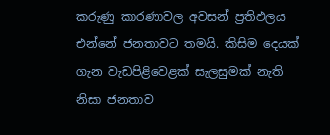කරුණු කාරණාවල අවසන් ප්‍රතිඵලය එන්නේ ජනතාවට තමයි. කිසිම දෙයක් ගැන වැඩපිළිවෙළක් සැලසුමක් නැති නිසා ජනතාව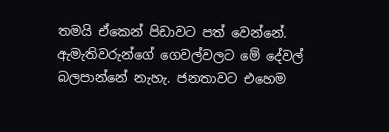තමයි ඒකෙන් පිඩාවට පත් වෙන්නේ. ඇමැතිවරුන්ගේ ගෙවල්වලට මේ දේවල් බලපාන්නේ නැහැ. ජනතාවට එහෙම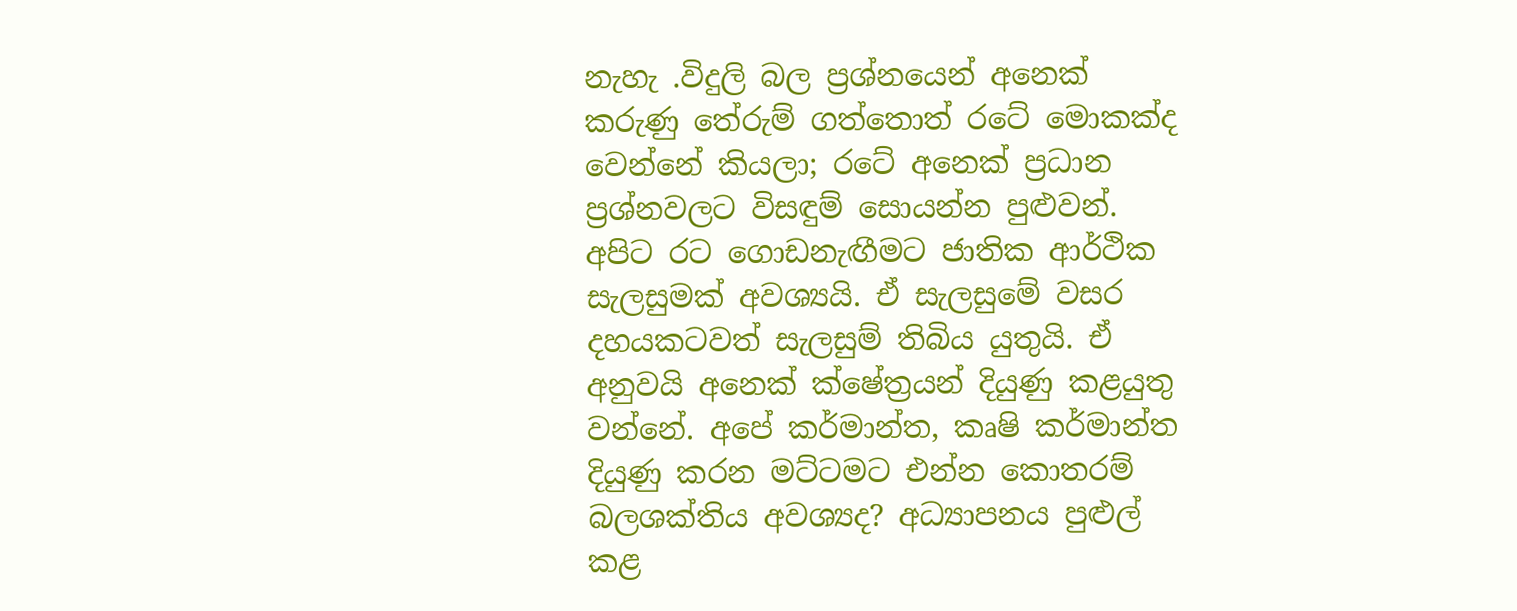නැහැ .විදුලි බල ප්‍රශ්නයෙන් අනෙක් කරුණු තේරුම් ගත්තොත් රටේ මොකක්ද වෙන්නේ කියලා; රටේ අනෙක් ප්‍රධාන ප්‍රශ්නවලට විසඳුම් සොයන්න පුළුවන්. අපිට රට ගොඩනැඟීමට ජාතික ආර්ථික සැලසුමක් අවශ්‍යයි. ඒ සැලසුමේ වසර දහයකටවත් සැලසුම් තිබිය යුතුයි. ඒ අනුවයි අනෙක් ක්ෂේත්‍රයන් දියුණු කළයුතු වන්නේ. අපේ කර්මාන්ත, කෘෂි කර්මාන්ත දියුණු කරන මට්ටමට එන්න කොතරම් බලශක්තිය අවශ්‍යද? අධ්‍යාපනය පුළුල් කළ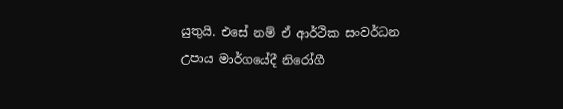යුතුයි. එසේ නම් ඒ ආර්ථික සංවර්ධන උපාය මාර්ගයේදී නිරෝගී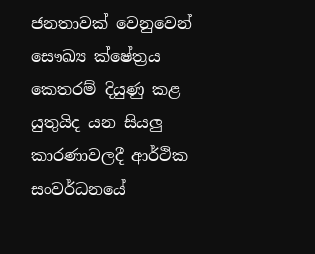ජනතාවක් වෙනුවෙන් සෞඛ්‍ය ක්ෂේත්‍රය කෙතරම් දියුණු කළ යුතුයිද යන සියලු කාරණාවලදී ආර්ථික සංවර්ධනයේ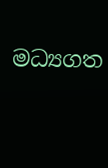මධ්‍යගත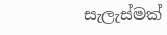සැලැස්මක්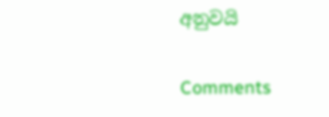අනුවයි

Comments